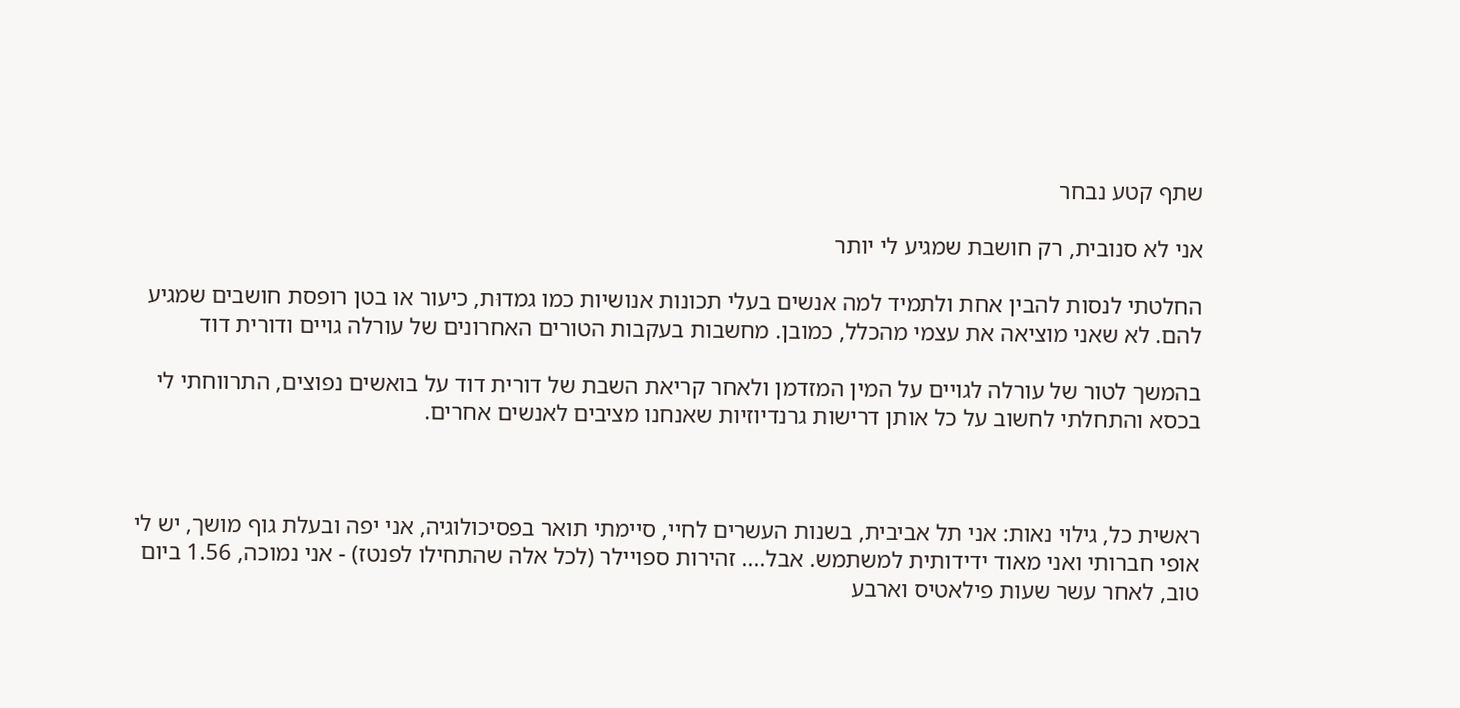שתף קטע נבחר

אני לא סנובית, רק חושבת שמגיע לי יותר

החלטתי לנסות להבין אחת ולתמיד למה אנשים בעלי תכונות אנושיות כמו גמדוּת, כיעור או בטן רופסת חושבים שמגיע להם. לא שאני מוציאה את עצמי מהכלל, כמובן. מחשבות בעקבות הטורים האחרונים של עורלה גויים ודורית דוד

בהמשך לטור של עורלה לגויים על המין המזדמן ולאחר קריאת השבת של דורית דוד על בואשים נפוצים, התרווחתי לי בכסא והתחלתי לחשוב על כל אותן דרישות גרנדיוזיות שאנחנו מציבים לאנשים אחרים.



ראשית כל, גילוי נאות: אני תל אביבית, בשנות העשרים לחיי, סיימתי תואר בפסיכולוגיה, אני יפה ובעלת גוף מושך, יש לי אופי חברותי ואני מאוד ידידותית למשתמש. אבל.... זהירות ספויילר (לכל אלה שהתחילו לפנטז) - אני נמוכה, 1.56 ביום טוב, לאחר עשר שעות פילאטיס וארבע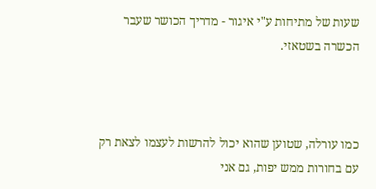שעות של מתיחות ע"י איגור - מדריך הכושר שעבר הכשרה בשטאזי.



כמו עורלה, שטוען שהוא יכול להרשות לעצמו לצאת רק עם בחורות ממש יפות, גם אני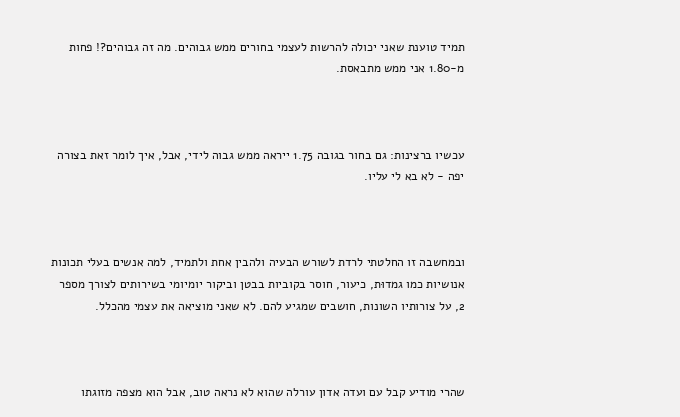תמיד טוענת שאני יכולה להרשות לעצמי בחורים ממש גבוהים. מה זה גבוהים?! פחות מ-1.80 אני ממש מתבאסת.



עכשיו ברצינות: גם בחור בגובה 1.75 ייראה ממש גבוה לידי, אבל, איך לומר זאת בצורה יפה - לא בא לי עליו.



ובמחשבה זו החלטתי לרדת לשורש הבעיה ולהבין אחת ולתמיד, למה אנשים בעלי תכונות אנושיות כמו גמדוּת, כיעור, חוסר בקוביות בבטן וביקור יומיומי בשירותים לצורך מספר 2, על צורותיו השונות, חושבים שמגיע להם. לא שאני מוציאה את עצמי מהכלל.



שהרי מודיע קבל עם ועדה אדון עורלה שהוא לא נראה טוב, אבל הוא מצפה מזוגתו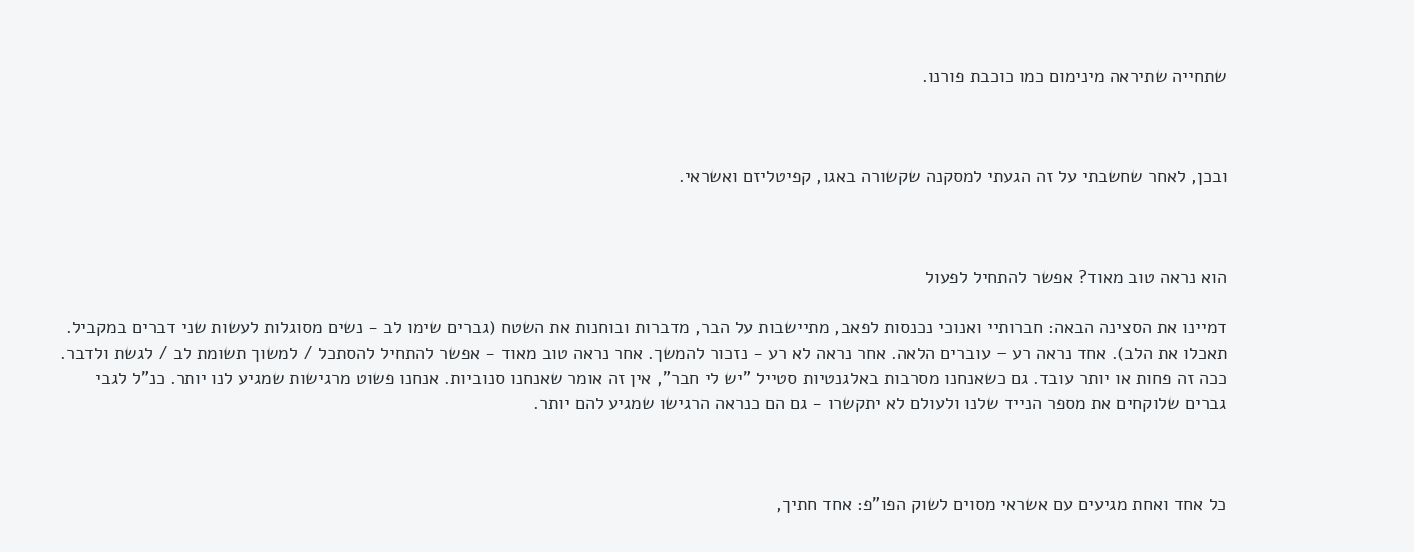שתחייה שתיראה מינימום כמו כוכבת פורנו.



ובכן, לאחר שחשבתי על זה הגעתי למסקנה שקשורה באגו, קפיטליזם ואשראי.



הוא נראה טוב מאוד? אפשר להתחיל לפעול

דמיינו את הסצינה הבאה: חברותיי ואנוכי נכנסות לפאב, מתיישבות על הבר, מדברות ובוחנות את השטח (גברים שימו לב - נשים מסוגלות לעשות שני דברים במקביל. תאכלו את הלב). אחד נראה רע – עוברים הלאה. אחר נראה לא רע - נזכור להמשך. אחר נראה טוב מאוד - אפשר להתחיל להסתכל / למשוך תשומת לב / לגשת ולדבר. ככה זה פחות או יותר עובד. גם כשאנחנו מסרבות באלגנטיות סטייל "יש לי חבר", אין זה אומר שאנחנו סנוביות. אנחנו פשוט מרגישות שמגיע לנו יותר. כנ"ל לגבי גברים שלוקחים את מספר הנייד שלנו ולעולם לא יתקשרו - גם הם כנראה הרגישו שמגיע להם יותר.



כל אחד ואחת מגיעים עם אשראי מסוים לשוק הפו"פ: אחד חתיך,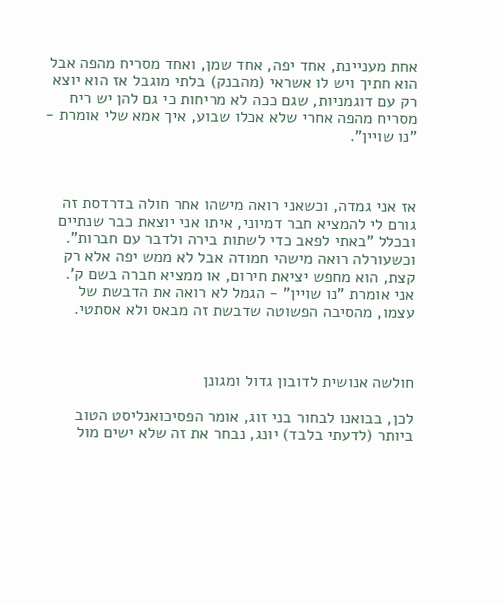אחת מעניינת, אחד יפה, אחד שמן, ואחד מסריח מהפה אבל הוא חתיך ויש לו אשראי (מהבנק) בלתי מוגבל אז הוא יוצא רק עם דוגמניות, שגם ככה לא מריחות כי גם להן יש ריח מסריח מהפה אחרי שלא אכלו שבוע, איך אמא שלי אומרת - "נו שויין".



אז אני גמדה, וכשאני רואה מישהו אחר חולה בדרדסת זה גורם לי להמציא חבר דמיוני, איתו אני יוצאת כבר שנתיים ובכלל "באתי לפאב כדי לשתות בירה ולדבר עם חברות". וכשעורלה רואה מישהי חמודה אבל לא ממש יפה אלא רק קצת, הוא מחפש יציאת חירום, או ממציא חברה בשם ק'. אני אומרת "נו שויין" - הגמל לא רואה את הדבשת של עצמו, מהסיבה הפשוטה שדבשת זה מבאס ולא אסתטי.



חולשה אנושית לדובון גדול ומגונן

לכן, בבואנו לבחור בני זוג, אומר הפסיכואנליסט הטוב ביותר (לדעתי בלבד) יונג, נבחר את זה שלא ישים מול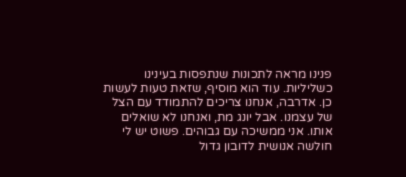פנינו מראה לתכונות שנתפסות בעינינו כשליליות. עוד הוא מוסיף, שזאת טעות לעשות כן. אדרבה, אנחנו צריכים להתמודד עם הצל של עצמנו. אבל יונג מת, ואנחנו לא שואלים אותו. אני ממשיכה עם גבוהים. פשוט יש לי חולשה אנושית לדובון גדול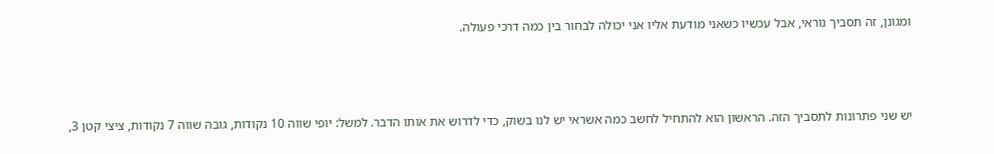ומגונן, זה תסביך נוראי, אבל עכשיו כשאני מודעת אליו אני יכולה לבחור בין כמה דרכי פעולה.



יש שני פתרונות לתסביך הזה. הראשון הוא להתחיל לחשב כמה אשראי יש לנו בשוק, כדי לדרוש את אותו הדבר. למשל: יופי שווה 10 נקודות, גובה שווה 7 נקודות, ציצי קטן 3,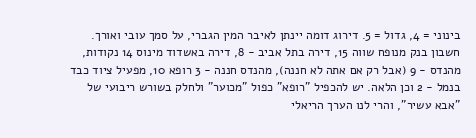בינוני = 4, גדול = 5. דירוג דומה יינתן לאיבר המין הגברי, על סמך עובי ואורך. חשבון בנק מנופח שווה 15, דירה בתל אביב - 8, דירה באשדוד מינוס 14 נקודות, מהנדס - 9 (אבל רק אם אתה לא חננה), מהנדס חננה - 3 רופא 10, מפעיל ציוד כבד בנמל - 2 וכן הלאה. יש להכפיל "רופא" כפול "מכוער" ולחלק בשורש ריבועי של "אבא עשיר", והרי לנו הערך הריאלי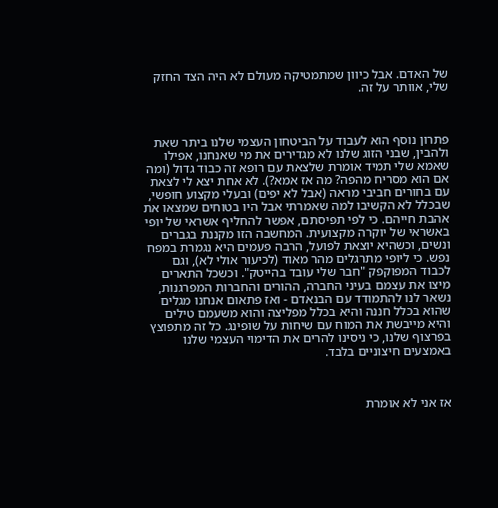של האדם. אבל כיוון שמתמטיקה מעולם לא היה הצד החזק שלי, אוותר על זה.



פתרון נוסף הוא לעבוד על הביטחון העצמי שלנו ביתר שאת ולהבין, שבני הזוג שלנו לא מגדירים את מי שאנחנו, אפילו שאמא שלי תמיד אומרת שלצאת עם רופא זה כבוד גדול (ומה אם הוא מסריח מהפה? מה אז אמא?). לא אחת יצא לי לצאת עם בחורים חביבי מראה (אבל לא יפים) ובעלי מקצוע חופשי, שבכלל לא הקשיבו למה שאמרתי אבל היו בטוחים שמצאו את אהבת חייהם. כי לפי תפיסתם, אפשר להחליף אשראי של יופי באשראי של יוקרה מקצועית. המחשבה הזו מקננת בגברים ונשים, וכשהיא יוצאת לפועל, הרבה פעמים היא נגמרת במפח נפש. כי ליופי מתרגלים מהר מאוד (לכיעור אולי לא), וגם לכבוד המפוקפק "חבר שלי עובד בהייטק". וכשכל התארים מיצו את עצמם בעיני החברה, ההורים והחברות המפרגנות, נשאר לנו להתמודד עם הבנאדם - ואז פתאום אנחנו מגלים שהוא בכלל חננה והיא בכלל מפליצה והוא משעמם טילים והיא מייבשת את המוח עם שיחות על שופינג. כל זה מתפוצץ בפרצוף שלנו, כי ניסינו להרים את הדימוי העצמי שלנו באמצעים חיצוניים בלבד.



אז אני לא אומרת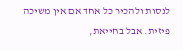לנסות ולהכיר כל אחד אם אין משיכה פיזית. אבל בחייאת,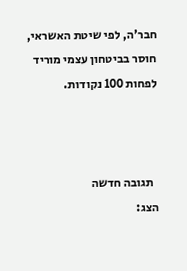חבר'ה, לפי שיטת האשראי, חוסר בביטחון עצמי מוריד לפחות 100 נקודות.



  תגובה חדשה
הצג: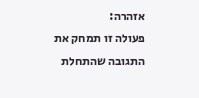אזהרה:
פעולה זו תמחק את התגובה שהתחלת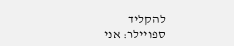להקליד
ספויילר: אני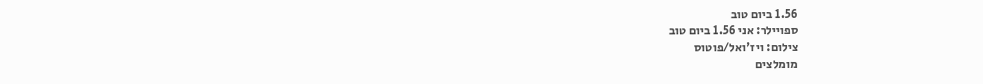1.56 ביום טוב
ספויילר: אני 1.56 ביום טוב
צילום: ויז'ואל/פוטוס
מומלצים